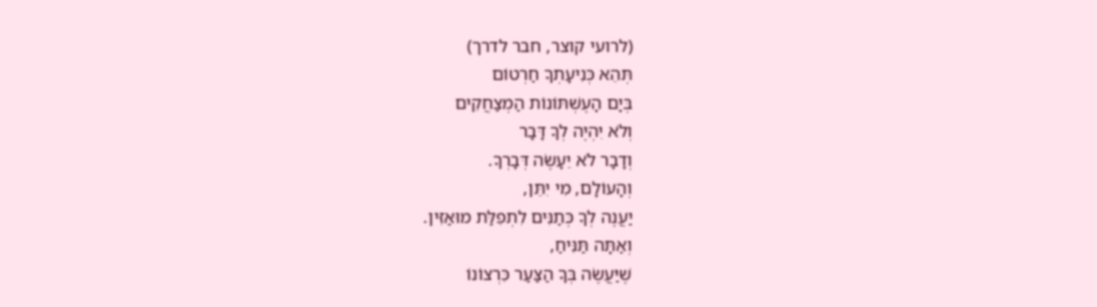(לרועי קוצר, חבר לדרך)
תְּהֵא כְּנִיעָתְךָ חַרְטוֹם
בְּיָם הָעֶשְׁתּוֹנוֹת הַמְצַחֲקִים
וְלֹא יִהְיֶה לְךָ דָּבָר
וְדָבָר לֹא יֵעָשֶׂה דְּבָרְךָ.
וְהָעוֹלָם, מִי יִתֵּן,
יַעֲנֶה לְךָ כְּתַנִּים לִתְפִלַּת מוּאַזִּין.
וְאַתָּה תַּנִּיחַ,
שֶׁיַּעֲשֶׂה בְּךָ הַצַּעַר כִּרְצוֹנוֹ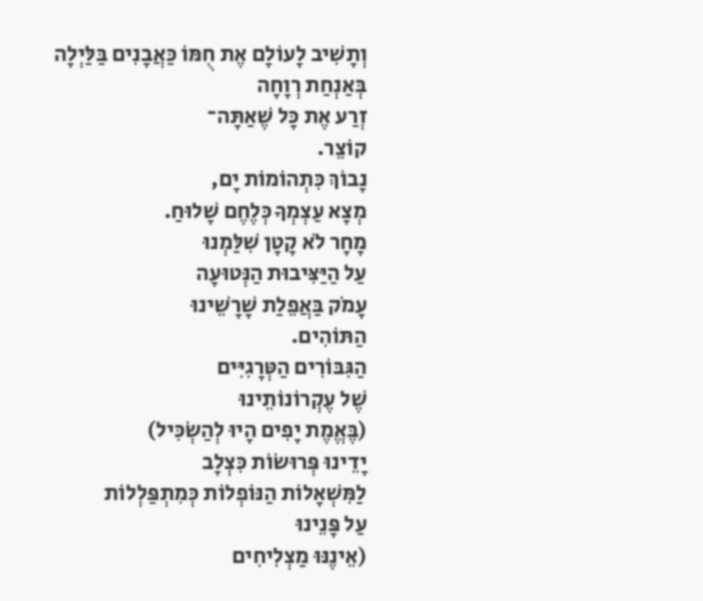וְתָשִׁיב לָעוֹלָם אֶת חֻמּוֹ כַּאֲבָנִים בַּלַּיְלָה
בְּאַנְחַת רְוָחָה
זְרַע אֶת כָּל שֶׁאַתָּה־
קוֹצֵר.
נָבוֹךְ כִּתְהוֹמוֹת יָם,
מְצָא עַצְמְךָ כְּלֶחֶם שָׁלוּחַ.
מָחָר לֹא קָטָן שִׁלַּמְנוּ
עַל הַיַּצִּיבוּת הַנְּטוּעָה
עָמֹק בַּאֲפֵלַת שָׁרָשֵׁינוּ
הַתּוֹהִים.
הַגִּבּוֹרִים הַטְּרָגִיִּים
שֶׁל עֶקְרוֹנוֹתֵינוּ
(בֶּאֱמֶת יָפִים הָיוּ לְהַשְׂכִּיל)
יָדֵינוּ פְּרוּשׂוֹת כִּצְלָב
לַמִּשְׁאָלוֹת הַנּוֹפְלוֹת כְּמִתְפַּלְלוֹת
עַל פָּנֵינוּ
(אֵינֶנּוּ מַצְלִיחִים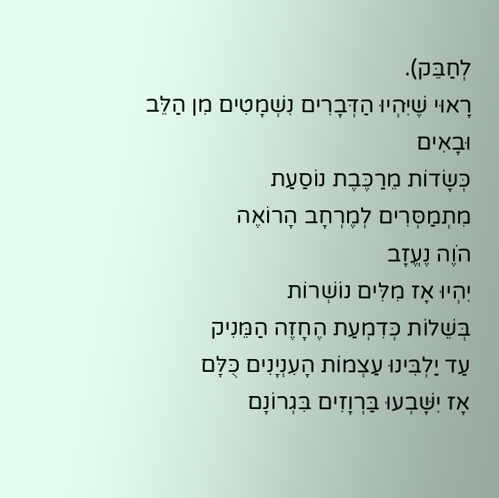לְחַבֵּק).
רָאוּי שֶׁיִּהְיוּ הַדְּבָרִים נִשְׁמָטִים מִן הַלֵּב
וּבָאִים
כְּשָׂדוֹת מֵרַכֶּבֶת נוֹסַעַת
מִתְמַסְּרִים לְמֶרְחָב הָרוֹאֶה
הֹוֶה נֶעֱזָב
יִהְיוּ אָז מִלִּים נוֹשְׁרוֹת
בְּשֵׁלוֹת כְּדִמְעַת הֶחָזֶה הַמֵּנִיק
עַד יַלְבִּינוּ עַצְמוֹת הָעִנְיָנִים כֻּלָּם
אָז יִשָּׁבְעוּ בַּרְוָזִים בִּגְרוֹנָם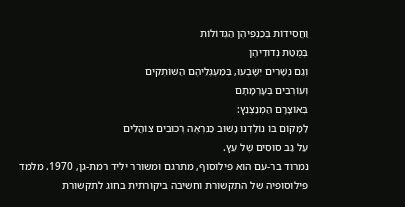וַחֲסִידוֹת בְּכַנְפֵיהֶן הַגְּדוֹלוֹת
בְּמֻטַּת נְדוּדֵיהֶן
וְגַם נְשָׁרִים יִשָּׁבְעוּ, בְּמַעְגְּלֵיהֶם הַשּׁוֹתְקִים
וְעוֹרְבִים בְּעָרְמָתָם
בְּאוֹצָרָם הַמְנַצְנֵץ:
לַמָּקוֹם בּוֹ נוֹלַדְנוּ נָשׁוּב כַּנִּרְאֶה רְכוּבִים צוֹהֲלִים
עַל גַּב סוּסִים שֶׁל עֵץ.
נמרוד בר-עם הוא פילוסוף, מתרגם ומשורר יליד רמת-גן, 1970. מלמד פילוסופיה של התקשורת וחשיבה ביקורתית בחוג לתקשורת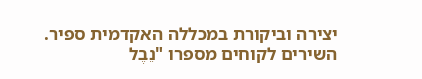יצירה וביקורת במכללה האקדמית ספיר. השירים לקוחים מספרו "נֵבֶל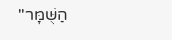הַשֻּׁמָּר"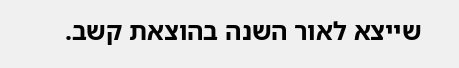שייצא לאור השנה בהוצאת קשב.